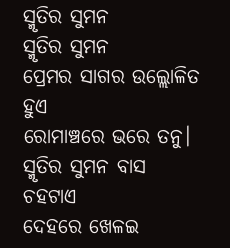ସ୍ମୃତିର ସୁମନ
ସ୍ମୃତିର ସୁମନ
ପ୍ରେମର ସାଗର ଉଲ୍ଲୋଳିତ ହୁଏ
ରୋମାଞ୍ଚରେ ଭରେ ତନୁ।
ସ୍ମୃତିର ସୁମନ ବାସ ଚହଟାଏ
ଦେହରେ ଖେଳଇ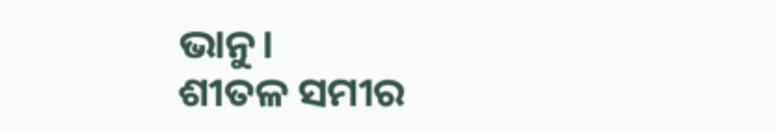ଭାନୁ।
ଶୀତଳ ସମୀର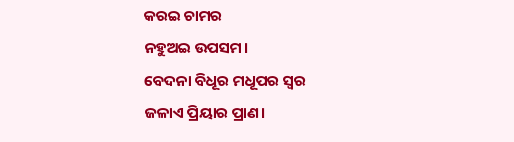କରଇ ଚାମର
ନହୁଅଇ ଉପସମ।
ବେଦନା ବିଧୂର ମଧୂପର ସ୍ୱର
ଜଳାଏ ପ୍ରିୟାର ପ୍ରାଣ।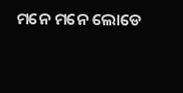ମନେ ମନେ ଲୋଡେ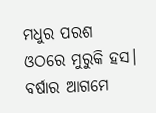ମଧୁର ପରଶ
ଓଠରେ ମୁରୁକି ହସ।
ବର୍ଷାର ଆଗମେ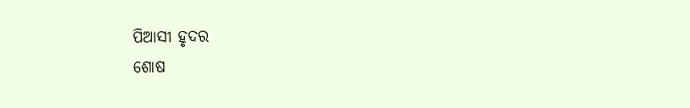ପିଆସୀ ହୃଦର
ଶୋଷ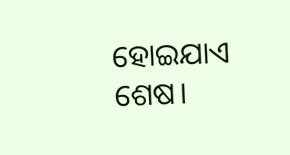ହୋଇଯାଏ ଶେଷ।